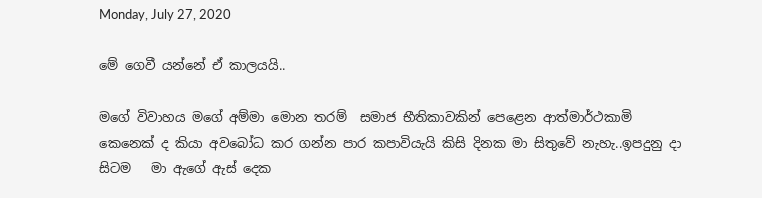Monday, July 27, 2020

මේ ගෙවී යන්නේ ඒ කාලයයි..

මගේ විවාහය මගේ අම්මා මොන තරම්  සමාජ භීතිකාවකින් පෙළෙන ආත්මාර්ථකාමි  කෙනෙක් ද කියා අවබෝධ කර ගන්න පාර කපාවියැයි කිසි දිනක මා සිතුවේ නැහැ..ඉපදුනු දා සිටම   මා ඇගේ ඇස් දෙක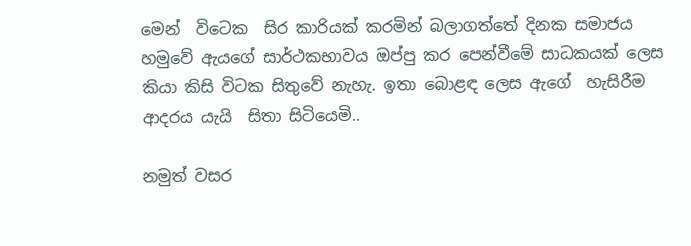මෙන්  විටෙක  සිර කාරියක් කරමින් බලාගත්තේ දිනක සමාජය හමුවේ ඇයගේ සාර්ථකභාවය ඔප්පු කර පෙන්වීමේ සාධකයක් ලෙස කියා කිසි විටක සිතුවේ නැහැ. ඉතා බොළඳ ලෙස ඇගේ  හැසිරීම ආදරය යැයි  සිතා සිටියෙමි..

නමුත් වසර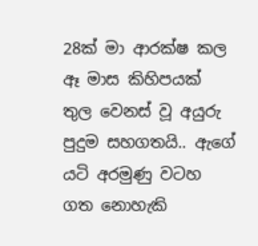28ක් මා ආරක්ෂ කල ඈ මාස කිහිපයක් තුල වෙනස් වූ අයුරු පුදුම සහගතයි.. ඇගේ යටි අරමුණු වටහ ගත නොහැකි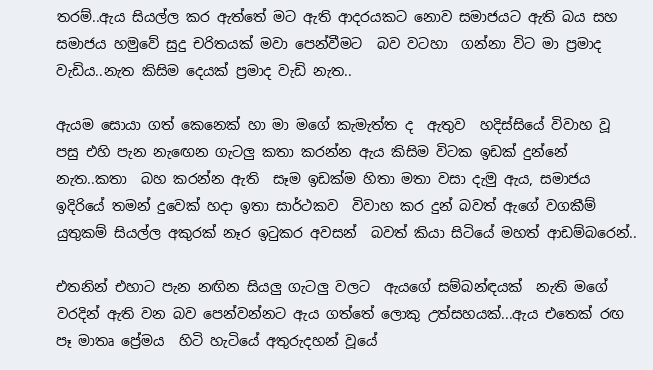තරම්..ඇය සියල්ල කර ඇත්තේ මට ඇති ආදරයකට නොව සමාජයට ඇති බය සහ සමාජය හමුවේ සුදු චරිතයක් මවා පෙන්වීමට  බව වටහා  ගන්නා විට මා ප්‍රමාද වැඩිය..නැත කිසිම දෙයක් ප්‍රමාද වැඩි නැත..

ඇයම සොයා ගත් කෙනෙක් හා මා මගේ කැමැත්ත ද  ඇතුව  හදිස්සියේ විවාහ වූ පසු එහි පැන නැඟෙන ගැටලු කතා කරන්න ඇය කිසිම විටක ඉඩක් දුන්නේ නැත..කතා  බහ කරන්න ඇති  සෑම ඉඩක්ම හිතා මතා වසා දැමු ඇය, සමාජය ඉදිරියේ තමන් දුවෙක් හදා ඉතා සාර්ථකව  විවාහ කර දුන් බවත් ඇගේ වගකීම් යුතුකම් සියල්ල අකුරක් නෑර ඉටුකර අවසන්  බවත් කියා සිටියේ මහත් ආඩම්බරෙන්..

එතනින් එහාට පැන නඟින සියලු ගැටලු වලට  ඇයගේ සම්බන්ඳයක්  නැති මගේ වරදින් ඇති වන බව පෙන්වන්නට ඇය ගත්තේ ලොකු උත්සහයක්...ඇය එතෙක් රඟ පෑ මාතෘ ප්‍රේමය  හිටි හැටියේ අතුරුදහන් වූයේ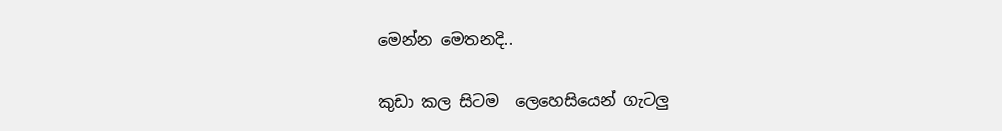මෙන්න මෙතනදි..

කුඩා කල සිටම  ලෙහෙසියෙන් ගැටලු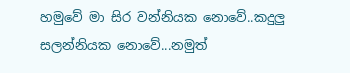හමුවේ මා සිර වන්නියක නොවේ..කදුලු සලන්නියක නොවේ...නමුත්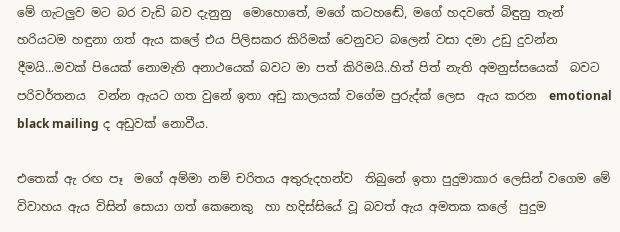මේ ගැටලුව මට බර වැඩි බව දැනුනු  මොහොතේ, මගේ කටහඬේ, මගේ හදවතේ බිඳුනු තැන් හරියටම හඳුනා ගත් ඇය කලේ එය පිලිසකර කිරිමක් වෙනුවට බලෙන් වසා දමා උඩු දුවන්න දීමයි...මවක් පියෙක් නොමැති අනාථයෙක් බවට මා පත් කිරිමයි..හිත් පිත් නැති අමනුස්සයෙක්  බවට පරිවර්තනය  වන්න ඇයට ගත වුනේ ඉතා අඩු කාලයක් වගේම පුරුද්ක් ලෙස  ඇය කරන  emotional black mailing ද අඩුවක් නොවීය.

එතෙක් ඇ රඟ පෑ  මගේ අම්මා නම් චරිතය අතුරුදහන්ව  තිබුනේ ඉතා පුදුමාකාර ලෙසින් වගෙම මේ විවාහය ඇය විසින් සොයා ගත් කෙනෙකු  හා හදිස්සියේ වූ බවත් ඇය අමතක කලේ  පුදුම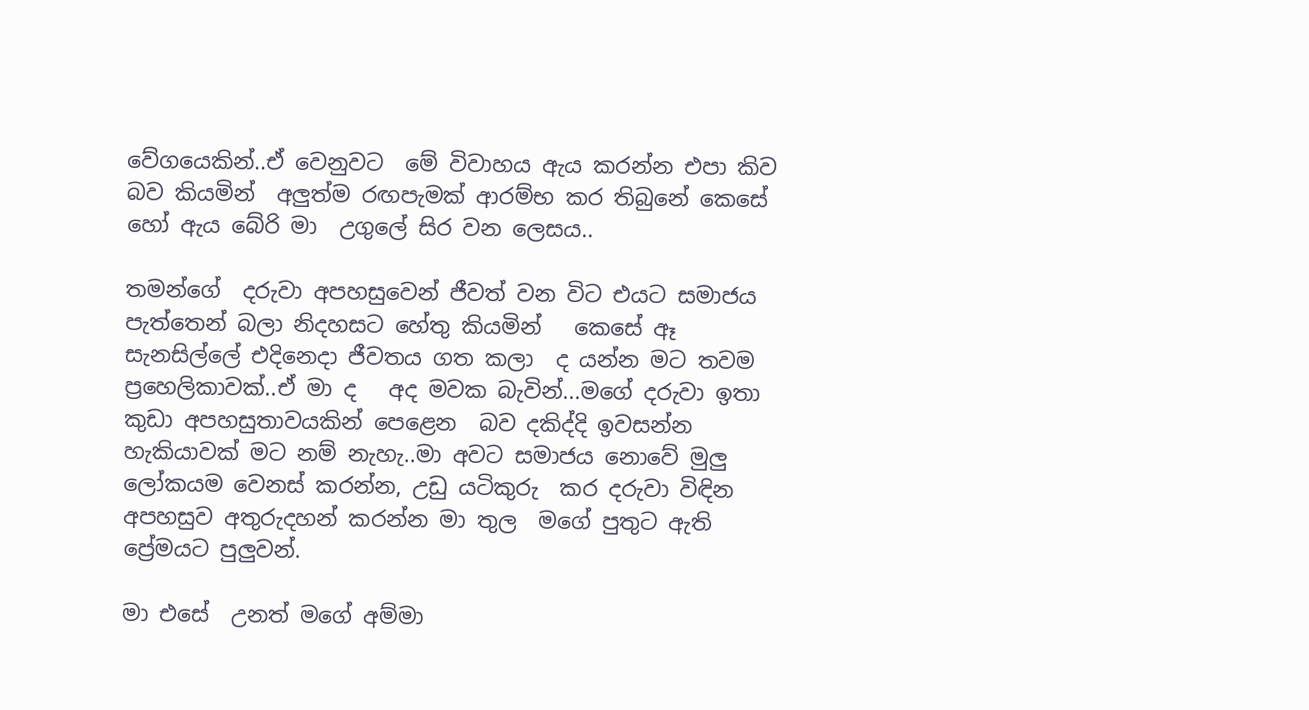වේගයෙකින්..ඒ වෙනුවට  මේ විවාහය ඇය කරන්න එපා කිව බව කියමින්  අලුත්ම රඟපැමක් ආරම්භ කර තිබුනේ කෙසේ  හෝ ඇය බේරි මා  උගුලේ සිර වන ලෙසය..

තමන්ගේ  දරුවා අපහසුවෙන් ජීවත් වන විට එයට සමාජය පැත්තෙන් බලා නිදහසට හේතු කියමින්   කෙසේ ඈ සැනසිල්ලේ එදිනෙදා ජීවතය ගත කලා  ද යන්න මට තවම ප්‍රහෙලිකාවක්..ඒ මා ද   අද මවක බැවින්...මගේ දරුවා ඉතා කුඩා අපහසුතාවයකින් පෙළෙන  බව දකිද්දි ඉවසන්න හැකියාවක් මට නම් නැහැ..මා අවට සමාජය නොවේ මුලු ලෝකයම වෙනස් කරන්න, උඩු යටිකුරු  කර දරුවා විඳින අපහසුව අතුරුදහන් කරන්න මා තුල  මගේ පුතුට ඇති ප්‍රේමයට පුලුවන්.

මා එසේ  උනත් මගේ අම්මා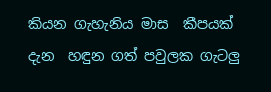කියන ගැහැනිය මාස  කීපයක්  දැන  හඳුන ගත් පවුලක ගැටලු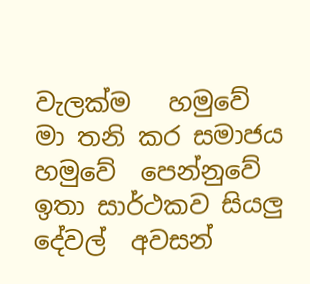වැලක්ම   හමුවේ  මා තනි කර සමාජය හමුවේ  පෙන්නුවේ ඉතා සාර්ථකව සියලු දේවල්  අවසන්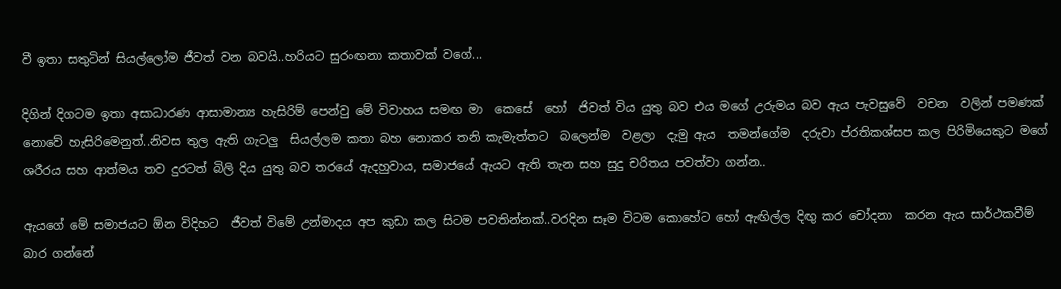වී ඉතා සතුටින් සියල්ලෝම ජීවත් වන බවයි..හරියට සුරංඟනා කතාවක් වගේ...

දිගින් දිගටම ඉතා අසාධාරණ ආසාමාන්‍ය හැසිරිම් පෙන්වු මේ විවාහය සමඟ මා  කෙසේ  හෝ  ජිවත් විය යුතු බව එය මගේ උරුමය බව ඇය පැවසුවේ  වචන  වලින් පමණක් නොවේ හැසිරිමෙනුත්..නිවස තුල ඇති ගැටලු  සියල්ලම කතා බහ නොකර තනි කැමැත්තට  බලෙන්ම  වළලා  දැමු ඇය  තමන්ගේම  දරුවා‍ ප්රතිකශ්සප කල පිරිමියෙකුට මගේ ශරීරය සහ ආත්මය තව දුරටත් බිලි දිය යුතු බව තරයේ ඇදහුවාය, සමාජයේ ඇයට ඇති තැන සහ සුදු චරිතය පවත්වා ගන්න..

ඇයගේ මේ සමාජයට ඕන විදිහට  ජීවත් විමේ උන්මාදය අප කුඩා කල සිටම පවතින්නක්..වරදින සෑම විටම කොහේට හෝ ඇඟිල්ල දිඟු කර චෝදනා  කරන ඇය සාර්ථකවීම් බාර ගන්නේ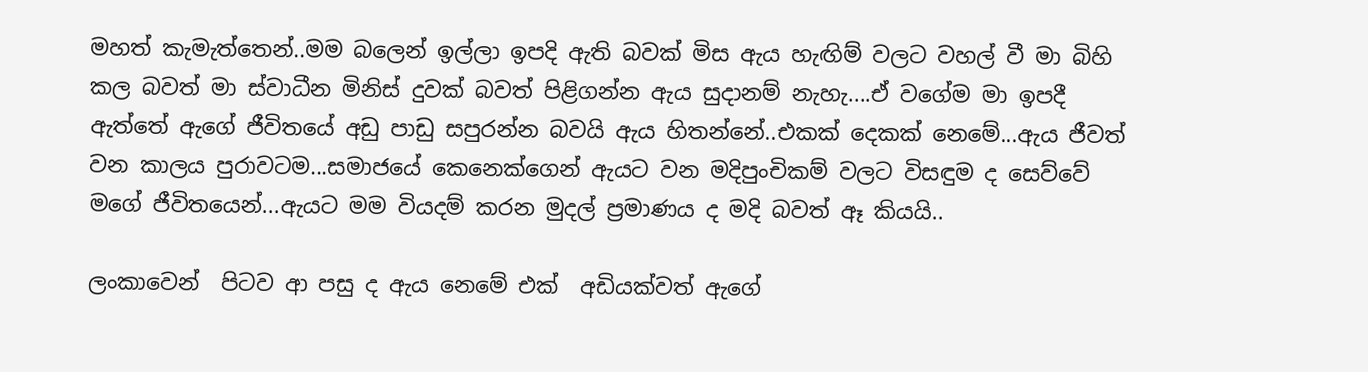මහත් කැමැත්තෙන්..මම බලෙන් ඉල්ලා ඉපදි ඇති බවක් මිස ඇය හැඟිම් වලට වහල් වී මා බිහි කල බවත් මා ස්වාධීන මිනිස් දුවක් බවත් පිළිගන්න ඇය සුදානම් නැහැ....ඒ වගේම මා ඉපදී ඇත්තේ ඇගේ ජීවිතයේ අඩු පාඩු සපුරන්න බවයි ඇය හිතන්නේ..එකක් දෙකක් නෙමේ...ඇය ජීවත් වන කාලය පුරාවටම...සමාජයේ කෙනෙක්ගෙන් ඇයට වන මදිපුංචිකම් වලට විසඳුම ද සෙව්වේ මගේ ජීවිතයෙන්...ඇයට මම වියදම් කරන මුදල් ප්‍රමාණය ද මදි බවත් ඈ කියයි..

ලංකාවෙන්  පිටව ආ පසු ද ඇය නෙමේ එක්  අඩියක්වත් ඇගේ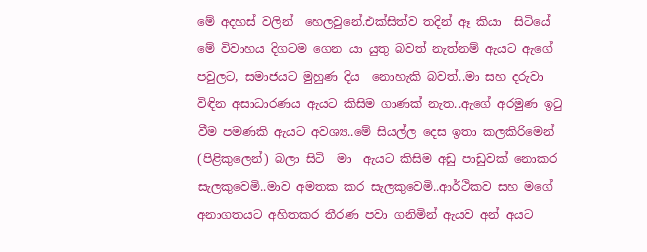මේ අදහස් වලින්  හෙලවුනේ.එක්සිත්ව තදින් ඈ කියා  සිටියේ මේ විවාහය දිගටම ගෙන යා යුතු බවත් නැත්නම් ඇයට ඇගේ පවුලට, සමාජයට මුහුණ දිය  නොහැකි බවත්..මා සහ දරුවා විඳින අසාධාරණය ඇයට කිසිම ගාණක් නැත..ඇගේ අරමුණ ඉටු වීම පමණකි ඇයට අවශ්‍ය..මේ සියල්ල දෙස ඉතා කලකිරිමෙන් (පිළිකුලෙන්) බලා සිටි  මා  ඇයට කිසිම අඩු පාඩුවක් නොකර සැලකුවෙමි..මාව අමතක කර සැලකුවෙමි..ආර්ථිකව සහ මගේ අනාගතයට අහිතකර තීරණ පවා ගනිමින් ඇයව අන් අයට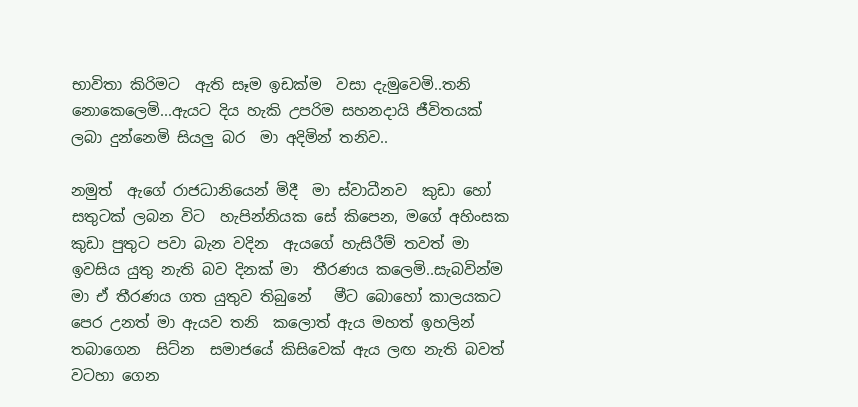භාවිතා කිරිමට  ඇති සෑම ඉඩක්ම  වසා දැමුවෙමි..තනි නොකෙලෙමි...ඇයට දිය හැකි උපරිම සහනදායි ජීවිතයක් ලබා දුන්නෙමි සියලු බර  මා අදිමින් තනිව..

නමුත්  ඇගේ රාජධානියෙන් මිදී  මා ස්වාධීනව  කුඩා හෝ සතුටක් ලබන විට  හැපින්නියක සේ කිපෙන, මගේ අහිංසක කුඩා පුතුට පවා බැන වදින  ඇයගේ හැසිරීම් තවත් මා   ඉවසිය යුතු නැති බව දිනක් මා  තීරණය කලෙමි..සැබවින්ම මා ඒ තීරණය ගත යුතුව තිබුනේ   මීට බොහෝ කාලයකට  පෙර උනත් මා ඇයව තනි  කලොත් ඇය මහත් ඉහලින් තබාගෙන  සිට්න  සමාජයේ කිසිවෙක් ඇය ලඟ නැති බවත් වටහා ගෙන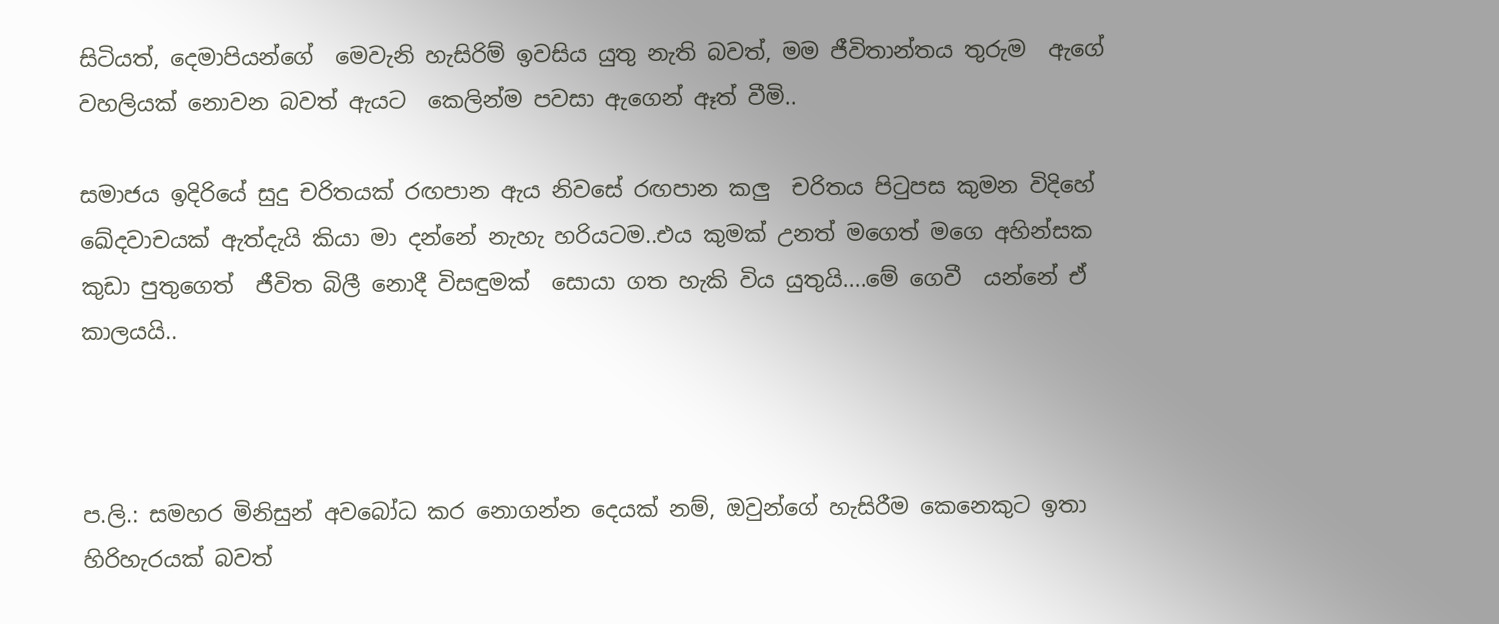සිටියත්, දෙමාපියන්ගේ  මෙවැනි හැසිරිම් ඉවසිය යුතු නැති බවත්, මම ජීවිතාන්තය තුරුම  ඇගේ   වහලියක් නොවන බවත් ඇයට  කෙලින්ම පවසා ඇගෙන් ඈත් වීමි..

සමාජය ඉදිරියේ සුදු චරිතයක් රඟපාන ඇය නිවසේ රඟපාන කලු  චරිතය පිටුපස කුමන විදිහේ ඛේදවාචයක් ඇත්දැයි කියා මා දන්නේ නැහැ හරියටම..එය කුමක් උනත් මගෙත් මගෙ අහින්සක  කුඩා පුතුගෙත්  ජීවිත බිලී නොදී විසඳුමක්  සොයා ගත හැකි විය යුතුයි....මේ ගෙවී  යන්නේ ඒ කාලයයි..



ප.ලි.: සමහර මිනිසුන් අවබෝධ කර නොගන්න දෙයක් නම්, ඔවුන්ගේ හැසිරීම කෙනෙකුට ඉතා හිරිහැරයක් බවත්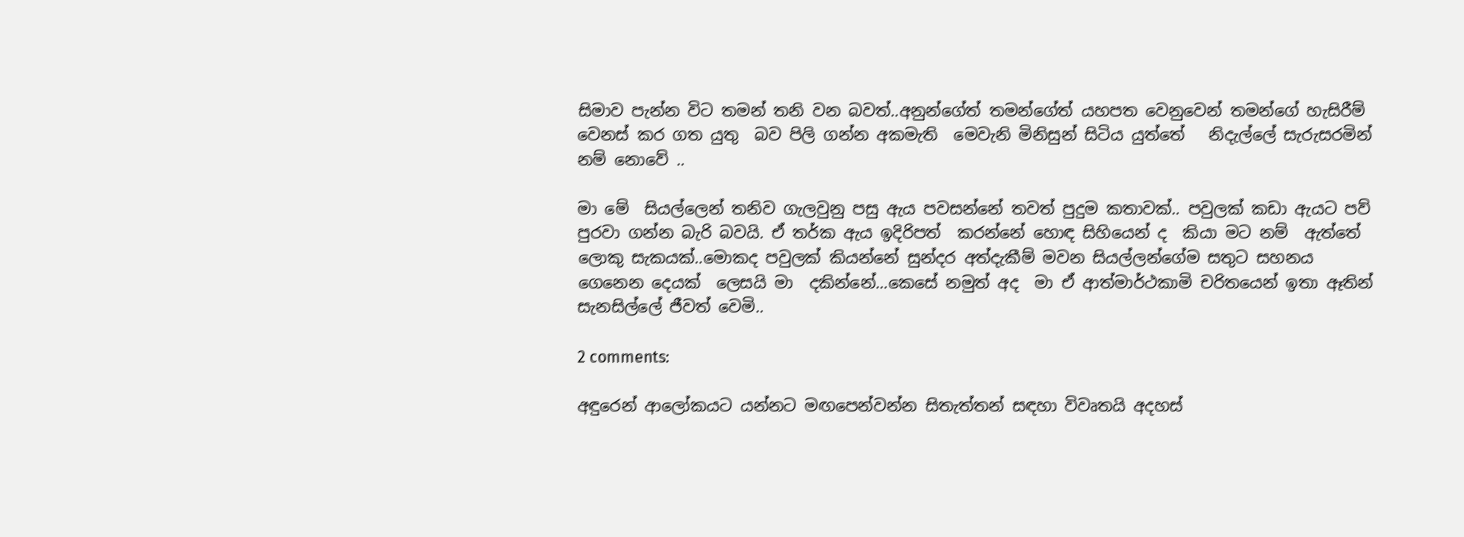සිමාව පැන්න විට තමන් තනි වන බවත්..අනුන්ගේත් තමන්ගේත් යහපත වෙනුවෙන් තමන්ගේ හැසිරීම් වෙනස් කර ගත යුතු  බව පිලි ගන්න අකමැති  මෙවැනි මිනිසුන් සිටිය යුත්තේ   නිදැල්ලේ සැරුසරමින් නම් නොවේ ..

මා මේ  සියල්ලෙන් තනිව ගැලවුනු පසු ඇය පවසන්නේ තවත් පුදුම කතාවක්.. පවුලක් කඩා ඇයට පව් පුරවා ගන්න බැරි බවයි. ඒ තර්ක ඇය ඉදිරිපත්  කරන්නේ හොඳ සිහියෙන් ද  කියා මට නම්  ඇත්තේ ලොකු සැකයක්..මොකද පවුලක් කියන්නේ සුන්දර අත්දැකීම් මවන සියල්ලන්ගේම සතුට සහනය  ගෙනෙන දෙයක්  ලෙසයි මා  දකින්නේ...කෙසේ නමුත් අද  මා ඒ ආත්මාර්ථකාමි චරිතයෙන් ඉතා ඈතින් සැනසිල්ලේ ජීවත් වෙමි..

2 comments:

අඳුරෙන් ආලෝකයට යන්නට මඟපෙන්වන්න සිතැත්තන් සඳහා විවෘතයි අදහස්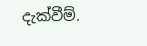දැක්වීම්.